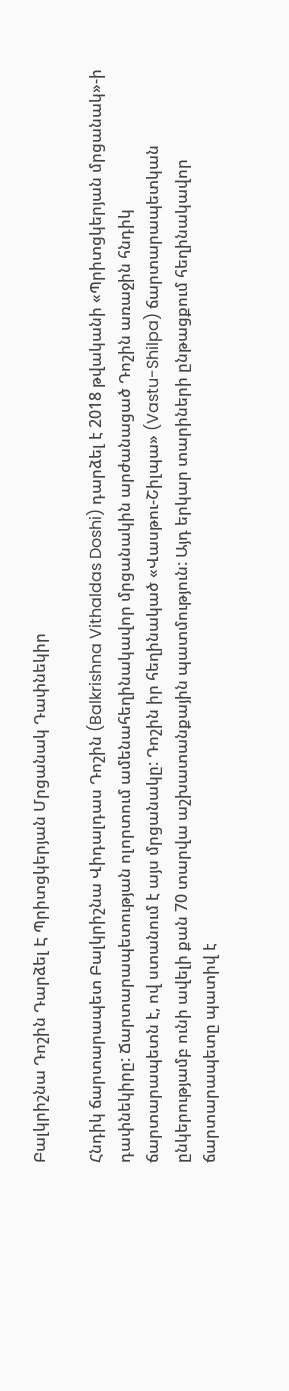Բալկրիշնա Դոշին Դարձել Է Պրիտցկերյան Մրցանակ Դափնեկիր

Հնդիկ ճարտարապետ Բալկրիշնա Վիդալդաս Դոշին (Balkrishna Vithaldas Doshi) դարձել է 2018 թվականի «Պրիտցկերյան մրցանակ»-ի դափնեկիրը: Ճարտարապետության ոլորտում ամենահեղինակավոր մրցանակին արժանացած Դոշին առաջին հնդիկ ճարտարապետն է, ով ստանում է այս մրցանակը: Դոշին իր հեղինակած «Վասթու-Շիլպա» (Vastu-Shilpa) ճարտարապետկան ընկերությամբ ունի ավելի քան 70 տարվա աշխատանքային պատմություն: Այդ երկար տարիների ընթացքում հեղինակավոր ճարտարապետը պատիվ է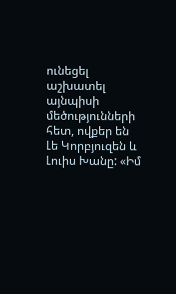ունեցել աշխատել այնպիսի մեծությունների հետ, ովքեր են Լե Կորբյուզեն և Լուիս Խանը: «Իմ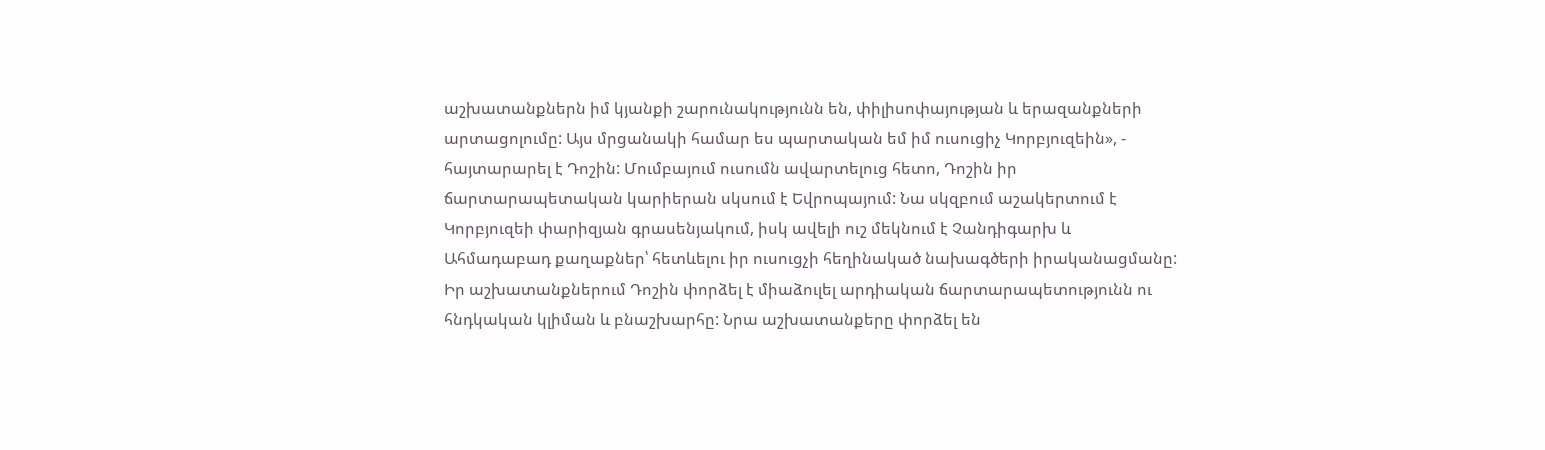աշխատանքներն իմ կյանքի շարունակությունն են, փիլիսոփայության և երազանքների արտացոլումը: Այս մրցանակի համար ես պարտական եմ իմ ուսուցիչ Կորբյուզեին», - հայտարարել է Դոշին: Մումբայում ուսումն ավարտելուց հետո, Դոշին իր ճարտարապետական կարիերան սկսում է Եվրոպայում: Նա սկզբում աշակերտում է Կորբյուզեի փարիզյան գրասենյակում, իսկ ավելի ուշ մեկնում է Չանդիգարխ և Ահմադաբադ քաղաքներ՝ հետևելու իր ուսուցչի հեղինակած նախագծերի իրականացմանը: Իր աշխատանքներում Դոշին փորձել է միաձուլել արդիական ճարտարապետությունն ու հնդկական կլիման և բնաշխարհը: Նրա աշխատանքերը փորձել են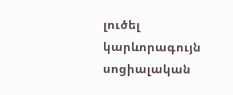լուծել կարևորագույն սոցիալական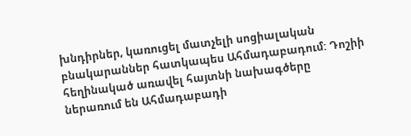խնդիրներ, կառուցել մատչելի սոցիալական բնակարաններ հատկապես Ահմադաբադում: Դոշիի հեղինակած առավել հայտնի նախագծերը ներառում են Ահմադաբադի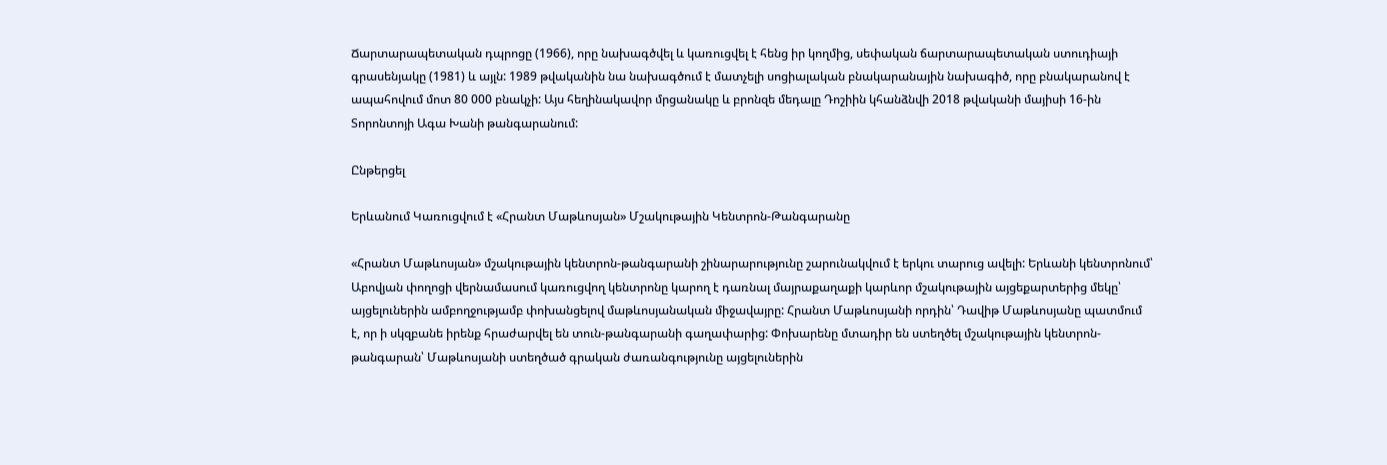Ճարտարապետական դպրոցը (1966), որը նախագծվել և կառուցվել է հենց իր կողմից, սեփական ճարտարապետական ստուդիայի գրասենյակը (1981) և այլն: 1989 թվականին նա նախագծում է մատչելի սոցիալական բնակարանային նախագիծ, որը բնակարանով է ապահովում մոտ 80 000 բնակչի: Այս հեղինակավոր մրցանակը և բրոնզե մեդալը Դոշիին կհանձնվի 2018 թվականի մայիսի 16-ին Տորոնտոյի Ագա Խանի թանգարանում:

Ընթերցել

Երևանում Կառուցվում է «Հրանտ Մաթևոսյան» Մշակութային Կենտրոն-Թանգարանը

«Հրանտ Մաթևոսյան» մշակութային կենտրոն-թանգարանի շինարարությունը շարունակվում է երկու տարուց ավելի: Երևանի կենտրոնում՝ Աբովյան փողոցի վերնամասում կառուցվող կենտրոնը կարող է դառնալ մայրաքաղաքի կարևոր մշակութային այցեքարտերից մեկը՝ այցելուներին ամբողջությամբ փոխանցելով մաթևոսյանական միջավայրը: Հրանտ Մաթևոսյանի որդին՝ Դավիթ Մաթևոսյանը պատմում է, որ ի սկզբանե իրենք հրաժարվել են տուն-թանգարանի գաղափարից: Փոխարենը մտադիր են ստեղծել մշակութային կենտրոն-թանգարան՝ Մաթևոսյանի ստեղծած գրական ժառանգությունը այցելուներին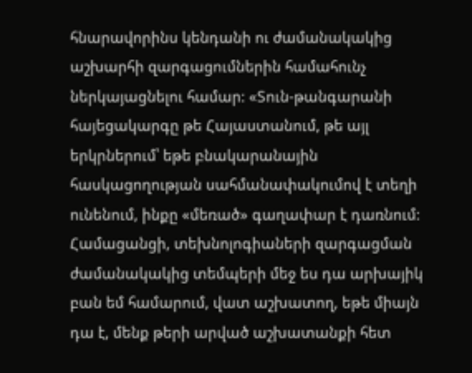հնարավորինս կենդանի ու ժամանակակից աշխարհի զարգացումներին համահունչ ներկայացնելու համար: «Տուն-թանգարանի հայեցակարգը թե Հայաստանում, թե այլ երկրներում՝ եթե բնակարանային հասկացողության սահմանափակումով է տեղի ունենում, ինքը «մեռած» գաղափար է դառնում: Համացանցի, տեխնոլոգիաների զարգացման ժամանակակից տեմպերի մեջ ես դա արխայիկ բան եմ համարում, վատ աշխատող, եթե միայն դա է, մենք թերի արված աշխատանքի հետ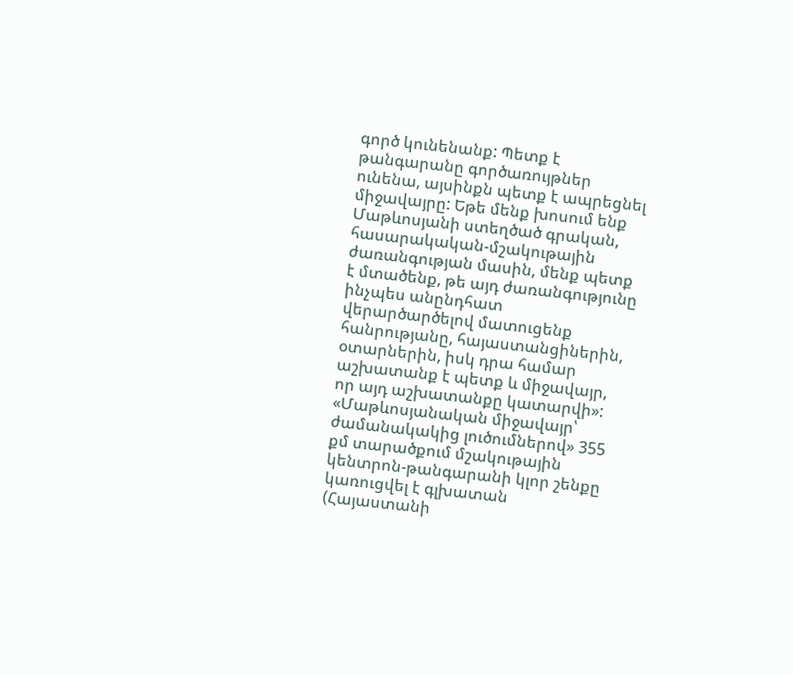գործ կունենանք: Պետք է թանգարանը գործառույթներ ունենա, այսինքն պետք է ապրեցնել միջավայրը: Եթե մենք խոսում ենք Մաթևոսյանի ստեղծած գրական, հասարակական-մշակութային ժառանգության մասին, մենք պետք է մտածենք, թե այդ ժառանգությունը ինչպես անընդհատ վերարծարծելով մատուցենք հանրությանը, հայաստանցիներին, օտարներին, իսկ դրա համար աշխատանք է պետք և միջավայր, որ այդ աշխատանքը կատարվի»: «Մաթևոսյանական միջավայր՝ ժամանակակից լուծումներով» 355 քմ տարածքում մշակութային կենտրոն-թանգարանի կլոր շենքը կառուցվել է գլխատան (Հայաստանի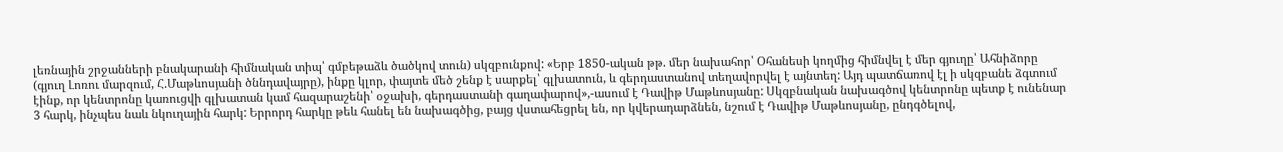լեռնային շրջանների բնակարանի հիմնական տիպ՝ գմբեթաձև ծածկով տուն) սկզբունքով: «Երբ 1850-ական թթ. մեր նախահոր՝ Օհանեսի կողմից հիմնվել է մեր գյուղը՝ Ահնիձորը (գյուղ Լոռու մարզում, Հ.Մաթևոսյանի ծննդավայրը), ինքը կլոր, փայտե մեծ շենք է սարքել՝ գլխատուն, և գերդաստանով տեղավորվել է այնտեղ: Այդ պատճառով էլ ի սկզբանե ձգտում էինք, որ կենտրոնը կառուցվի գլխատան կամ հազարաշենի՝ օջախի, գերդաստանի գաղափարով»,-ասում է Դավիթ Մաթևոսյանը: Սկզբնական նախագծով կենտրոնը պետք է ունենար 3 հարկ, ինչպես նաև նկուղային հարկ: Երրորդ հարկը թեև հանել են նախագծից, բայց վստահեցրել են, որ կվերադարձնեն, նշում է Դավիթ Մաթևոսյանը, ընդգծելով,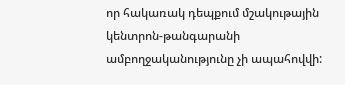որ հակառակ դեպքում մշակութային կենտրոն-թանգարանի ամբողջականությունը չի ապահովվի: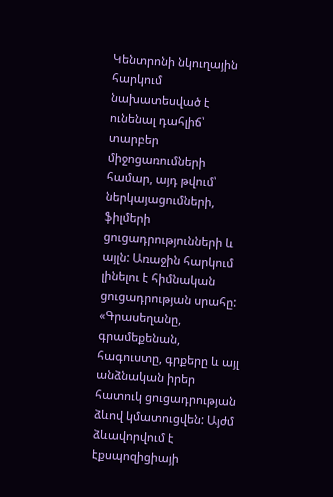Կենտրոնի նկուղային հարկում նախատեսված է ունենալ դահլիճ՝ տարբեր միջոցառումների համար, այդ թվում՝ ներկայացումների, ֆիլմերի ցուցադրությունների և այլն: Առաջին հարկում լինելու է հիմնական ցուցադրության սրահը: «Գրասեղանը, գրամեքենան, հագուստը, գրքերը և այլ անձնական իրեր հատուկ ցուցադրության ձևով կմատուցվեն: Այժմ ձևավորվում է էքսպոզիցիայի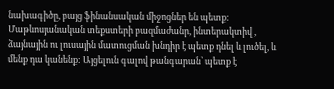նախագիծը, բայց ֆինանսական միջոցներ են պետք: Մաթևոսյանական տեքստերի բազմաժանր, ինտերակտիվ , ձայնային ու լուսային մատուցման խնդիր է պետք դնել և լուծել, և մենք դա կանենք: Այցելուն գալով թանգարան՝ պետք է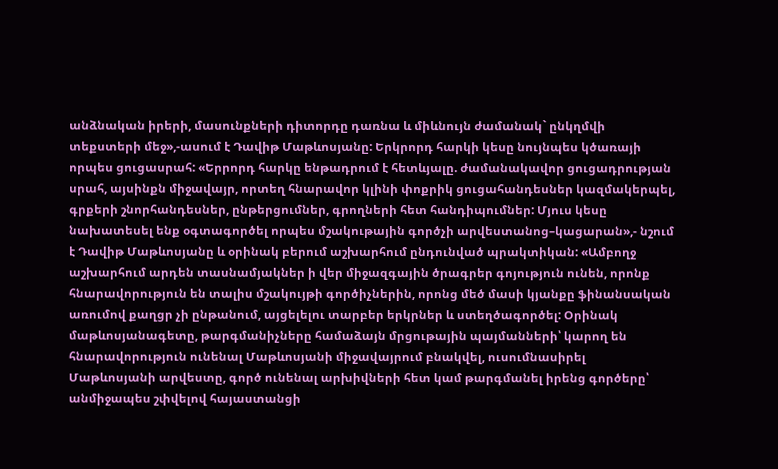անձնական իրերի, մասունքների դիտորդը դառնա և միևնույն ժամանակ` ընկղմվի տեքստերի մեջ»,-ասում է Դավիթ Մաթևոսյանը: Երկրորդ հարկի կեսը նույնպես կծառայի որպես ցուցասրահ: «Երրորդ հարկը ենթադրում է հետևյալը. ժամանակավոր ցուցադրության սրահ, այսինքն միջավայր, որտեղ հնարավոր կլինի փոքրիկ ցուցահանդեսներ կազմակերպել, գրքերի շնորհանդեսներ, ընթերցումներ, գրողների հետ հանդիպումներ: Մյուս կեսը նախատեսել ենք օգտագործել որպես մշակութային գործչի արվեստանոց–կացարան»,- նշում է Դավիթ Մաթևոսյանը և օրինակ բերում աշխարհում ընդունված պրակտիկան: «Ամբողջ աշխարհում արդեն տասնամյակներ ի վեր միջազգային ծրագրեր գոյություն ունեն, որոնք հնարավորություն են տալիս մշակույթի գործիչներին, որոնց մեծ մասի կյանքը ֆինանսական առումով քաղցր չի ընթանում, այցելելու տարբեր երկրներ և ստեղծագործել: Օրինակ մաթևոսյանագետը, թարգմանիչները համաձայն մրցութային պայմանների՝ կարող են հնարավորություն ունենալ Մաթևոսյանի միջավայրում բնակվել, ուսումնասիրել Մաթևոսյանի արվեստը, գործ ունենալ արխիվների հետ կամ թարգմանել իրենց գործերը՝ անմիջապես շփվելով հայաստանցի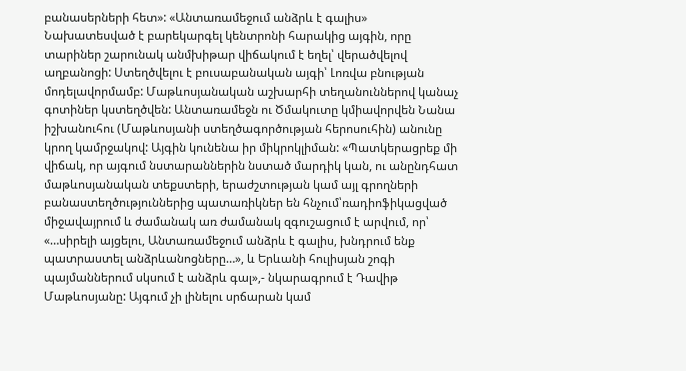բանասերների հետ»: «Անտառամեջում անձրև է գալիս» Նախատեսված է բարեկարգել կենտրոնի հարակից այգին, որը տարիներ շարունակ անմխիթար վիճակում է եղել՝ վերածվելով աղբանոցի: Ստեղծվելու է բուսաբանական այգի՝ Լոռվա բնության մոդելավորմամբ: Մաթևոսյանական աշխարհի տեղանուններով կանաչ գոտիներ կստեղծվեն: Անտառամեջն ու Ծմակուտը կմիավորվեն Նանա իշխանուհու (Մաթևոսյանի ստեղծագործության հերոսուհին) անունը կրող կամրջակով: Այգին կունենա իր միկրոկլիման: «Պատկերացրեք մի վիճակ, որ այգում նստարաններին նստած մարդիկ կան, ու անընդհատ մաթևոսյանական տեքստերի, երաժշտության կամ այլ գրողների բանաստեղծություններից պատառիկներ են հնչում՝ռադիոֆիկացված միջավայրում և ժամանակ առ ժամանակ զգուշացում է արվում, որ՝ «…սիրելի այցելու, Անտառամեջում անձրև է գալիս, խնդրում ենք պատրաստել անձրևանոցները…», և Երևանի հուլիսյան շոգի պայմաններում սկսում է անձրև գալ»,- նկարագրում է Դավիթ Մաթևոսյանը: Այգում չի լինելու սրճարան կամ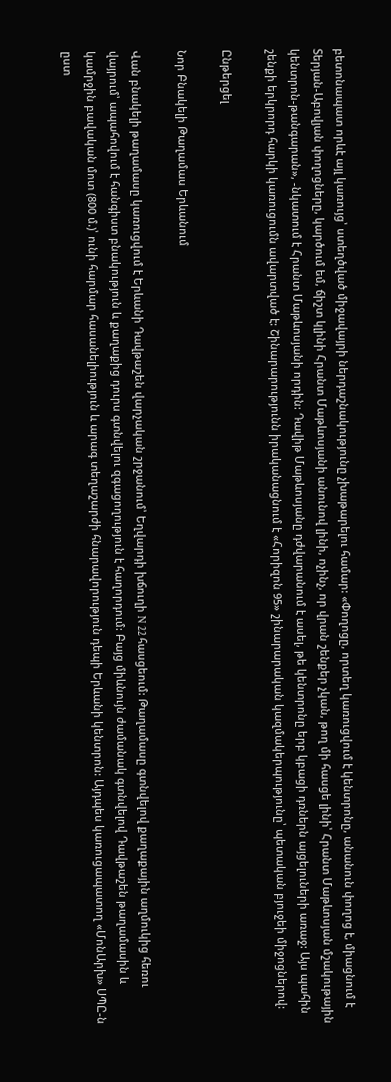բետոնապատ որևէ այլ կառույց՝ ստեղծված միջավայրի ներդաշնակությունը չխաթարելու համար: «Փողոցը, որտեղ կառուցվում է կենտրոնը, անանուն փողոց է, միացնում է Տերյան-Աբովյան փողոցները, կարծում եմ, ճիշտ կլինի Հրանտ Մաթևոսյանի անունով լինի, ոչինչ, որ վրան շենքեր չկան, թող մի հասցե լինի՝ Հրանտ Մաթևոսյան մշակութային կենտրոն-թանգարան», -նկատում է Հրանտ Մաթևոսյանի որդին: Դավիթ Մաթևոսյանը դժվարանում է ասել, թե կենտրոնը երբ կբացի դռներն այցելուների առաջ: Այս պահին շենքի երկրորդ հարկի կառուցումն ավարտված է: Շինարարությունն իրականացնում է «Հորիզոն 95» շինարարական կազմակերպությունը՝ պետական բյուջեի միջոցներով:

Ընթերցել

Նոր Բնակելի Թաղամաս Երևանում

Վան բնակելի թաղամասը կառուցվում է Երևանի Դավթաշեն վարչական շրջանում՝ Եղվարդի խճուղի N 22 հասցեում: Թաղամասը գտնվելով քաղաքային աղմուկից հեռու վայրում՝ ապահովում է հանգիստ բնակություն և քաղաքից դուրս գտնվելու զգացողություն է հաղորդում: Բայց միևնույն ժամանակ գտնվելով Դավթաշեն թաղամասին և կամրջին բավական մոտ (800 մ.)՝ ունի հարմար հասանելիություն և արագ տեղաշարժի հնարավորություն դեպի Երևանի կենտրոն: Այդպես կառուցապատող «ՄոնԱրխ» ՍՊԸ-ն ըստ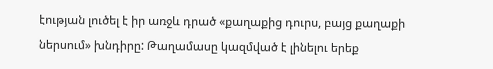էության լուծել է իր առջև դրած «քաղաքից դուրս, բայց քաղաքի ներսում» խնդիրը: Թաղամասը կազմված է լինելու երեք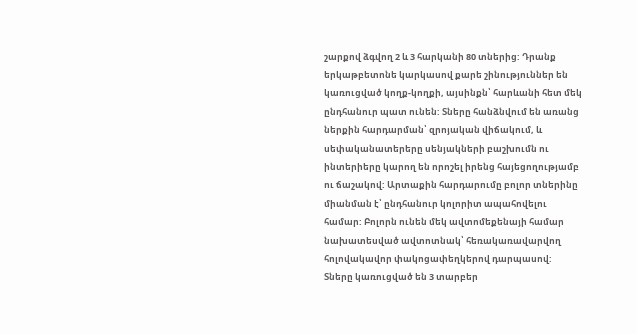շարքով ձգվող 2 և 3 հարկանի 80 տներից: Դրանք երկաթբետոնե կարկասով քարե շինություններ են կառուցված կողք-կողքի, այսինքն՝ հարևանի հետ մեկ ընդհանուր պատ ունեն: Տները հանձնվում են առանց ներքին հարդարման՝ զրոյական վիճակում, և սեփականատերերը սենյակների բաշխումն ու ինտերիերը կարող են որոշել իրենց հայեցողությամբ ու ճաշակով: Արտաքին հարդարումը բոլոր տներինը միանման է՝ ընդհանուր կոլորիտ ապահովելու համար: Բոլորն ունեն մեկ ավտոմեքենայի համար նախատեսված ավտոտնակ՝ հեռակառավարվող հոլովակավոր փակոցափեղկերով դարպասով: Տները կառուցված են 3 տարբեր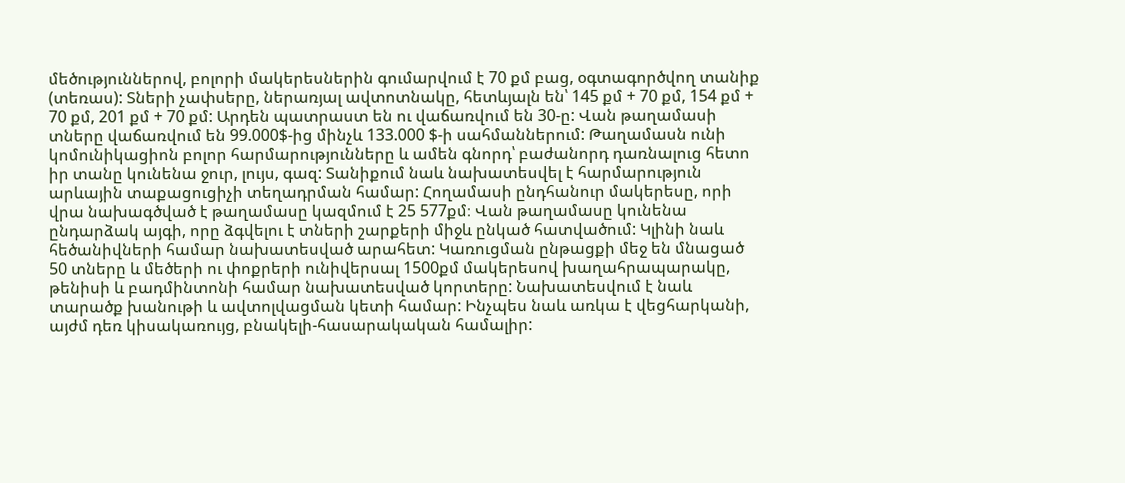մեծություններով, բոլորի մակերեսներին գումարվում է 70 քմ բաց, օգտագործվող տանիք (տեռաս): Տների չափսերը, ներառյալ ավտոտնակը, հետևյալն են՝ 145 քմ + 70 քմ, 154 քմ + 70 քմ, 201 քմ + 70 քմ: Արդեն պատրաստ են ու վաճառվում են 30-ը: Վան թաղամասի տները վաճառվում են 99.000$-ից մինչև 133.000 $-ի սահմաններում: Թաղամասն ունի կոմունիկացիոն բոլոր հարմարությունները և ամեն գնորդ՝ բաժանորդ դառնալուց հետո իր տանը կունենա ջուր, լույս, գազ: Տանիքում նաև նախատեսվել է հարմարություն արևային տաքացուցիչի տեղադրման համար: Հողամասի ընդհանուր մակերեսը, որի վրա նախագծված է թաղամասը կազմում է 25 577քմ։ Վան թաղամասը կունենա ընդարձակ այգի, որը ձգվելու է տների շարքերի միջև ընկած հատվածում: Կլինի նաև հեծանիվների համար նախատեսված արահետ: Կառուցման ընթացքի մեջ են մնացած 50 տները և մեծերի ու փոքրերի ունիվերսալ 1500քմ մակերեսով խաղահրապարակը, թենիսի և բադմինտոնի համար նախատեսված կորտերը: Նախատեսվում է նաև տարածք խանութի և ավտոլվացման կետի համար: Ինչպես նաև առկա է վեցհարկանի, այժմ դեռ կիսակառույց, բնակելի-հասարակական համալիր: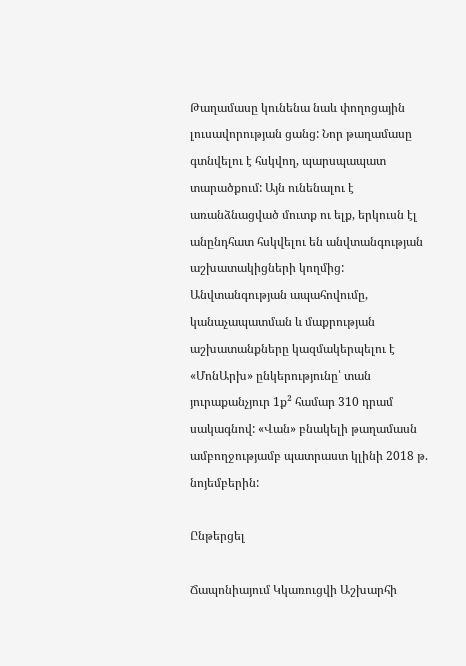Թաղամասը կունենա նաև փողոցային լուսավորության ցանց: Նոր թաղամասը գտնվելու է հսկվող, պարսպապատ տարածքում: Այն ունենալու է առանձնացված մուտք ու ելք, երկուսն էլ անընդհատ հսկվելու են անվտանգության աշխատակիցների կողմից: Անվտանգության ապահովումը, կանաչապատման և մաքրության աշխատանքները կազմակերպելու է «ՄոնԱրխ» ընկերությունը՝ տան յուրաքանչյուր 1ք² համար 310 դրամ սակագնով: «Վան» բնակելի թաղամասն ամբողջությամբ պատրաստ կլինի 2018 թ. նոյեմբերին:

Ընթերցել

Ճապոնիայում Կկառուցվի Աշխարհի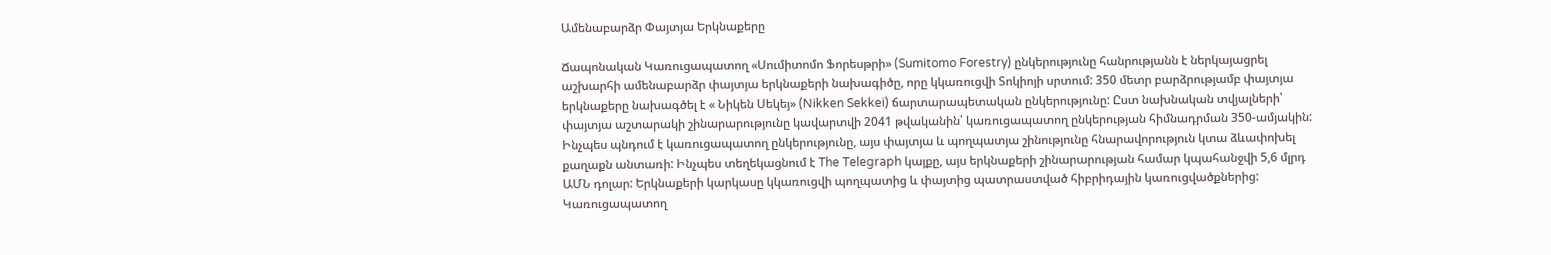Ամենաբարձր Փայտյա Երկնաքերը

Ճապոնական Կառուցապատող «Սումիտոմո Ֆորեսթրի» (Sumitomo Forestry) ընկերությունը հանրությանն է ներկայացրել աշխարհի ամենաբարձր փայտյա երկնաքերի նախագիծը, որը կկառուցվի Տոկիոյի սրտում: 350 մետր բարձրությամբ փայտյա երկնաքերը նախագծել է « Նիկեն Սեկեյ» (Nikken Sekkei) ճարտարապետական ընկերությունը: Ըստ նախնական տվյալների՝ փայտյա աշտարակի շինարարությունը կավարտվի 2041 թվականին՝ կառուցապատող ընկերության հիմնադրման 350-ամյակին: Ինչպես պնդում է կառուցապատող ընկերությունը, այս փայտյա և պողպատյա շինությունը հնարավորություն կտա ձևափոխել քաղաքն անտառի: Ինչպես տեղեկացնում է The Telegraph կայքը, այս երկնաքերի շինարարության համար կպահանջվի 5,6 մլրդ ԱՄՆ դոլար: Երկնաքերի կարկասը կկառուցվի պողպատից և փայտից պատրաստված հիբրիդային կառուցվածքներից: Կառուցապատող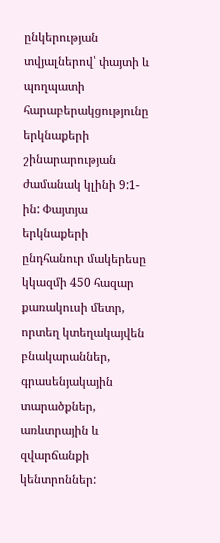ընկերության տվյալներով՝ փայտի և պողպատի հարաբերակցությունը երկնաքերի շինարարության ժամանակ կլինի 9:1-ին: Փայտյա երկնաքերի ընդհանուր մակերեսը կկազմի 450 հազար քառակուսի մետր, որտեղ կտեղակայվեն բնակարաններ, գրասենյակային տարածքներ, առևտրային և զվարճանքի կենտրոններ: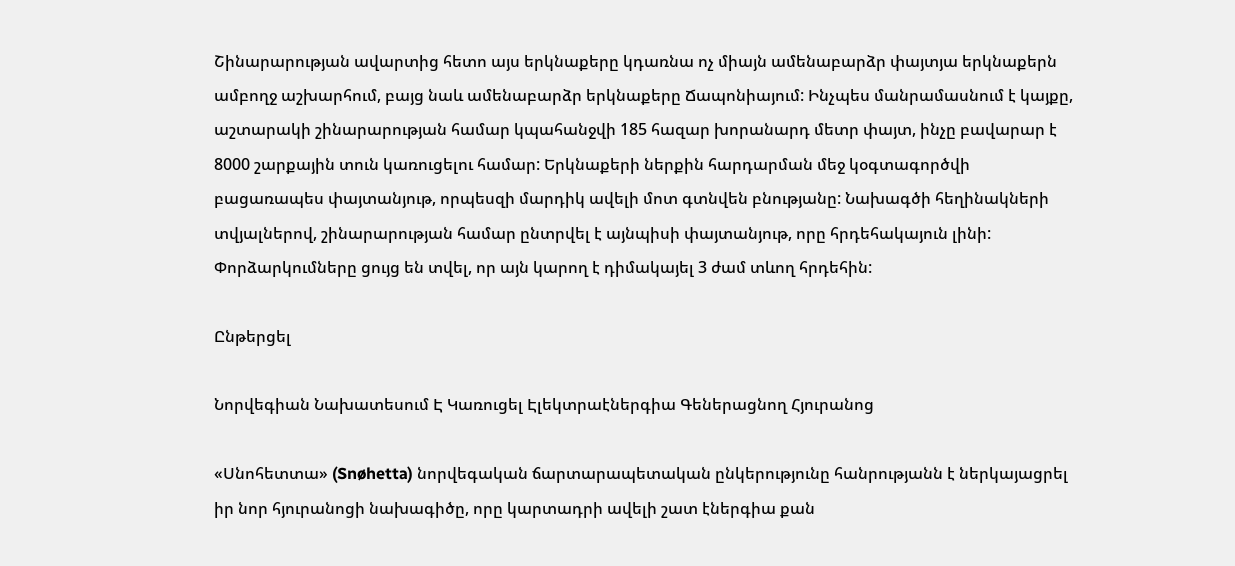Շինարարության ավարտից հետո այս երկնաքերը կդառնա ոչ միայն ամենաբարձր փայտյա երկնաքերն ամբողջ աշխարհում, բայց նաև ամենաբարձր երկնաքերը Ճապոնիայում: Ինչպես մանրամասնում է կայքը, աշտարակի շինարարության համար կպահանջվի 185 հազար խորանարդ մետր փայտ, ինչը բավարար է 8000 շարքային տուն կառուցելու համար: Երկնաքերի ներքին հարդարման մեջ կօգտագործվի բացառապես փայտանյութ, որպեսզի մարդիկ ավելի մոտ գտնվեն բնությանը: Նախագծի հեղինակների տվյալներով, շինարարության համար ընտրվել է այնպիսի փայտանյութ, որը հրդեհակայուն լինի: Փորձարկումները ցույց են տվել, որ այն կարող է դիմակայել 3 ժամ տևող հրդեհին:

Ընթերցել

Նորվեգիան Նախատեսում Է Կառուցել Էլեկտրաէներգիա Գեներացնող Հյուրանոց

«Սնոհետտա» (Snøhetta) նորվեգական ճարտարապետական ընկերությունը հանրությանն է ներկայացրել իր նոր հյուրանոցի նախագիծը, որը կարտադրի ավելի շատ էներգիա քան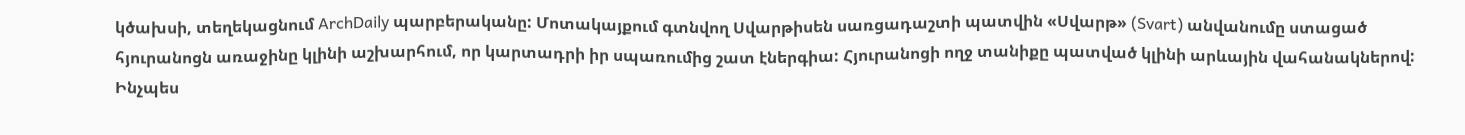կծախսի, տեղեկացնում ArchDaily պարբերականը: Մոտակայքում գտնվող Սվարթիսեն սառցադաշտի պատվին «Սվարթ» (Svart) անվանումը ստացած հյուրանոցն առաջինը կլինի աշխարհում, որ կարտադրի իր սպառումից շատ էներգիա: Հյուրանոցի ողջ տանիքը պատված կլինի արևային վահանակներով: Ինչպես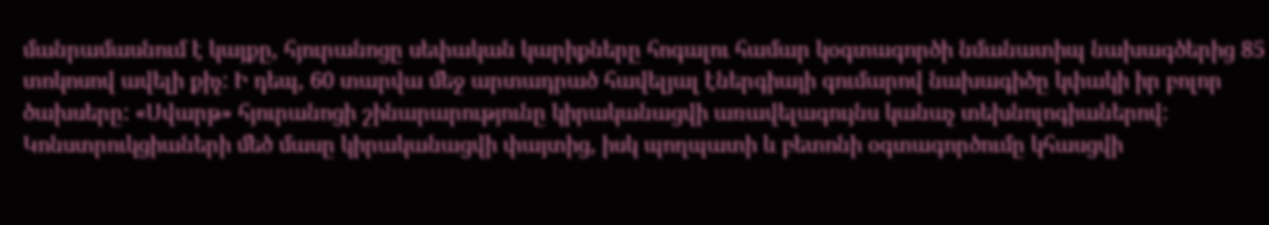մանրամասնում է կայքը, հյուրանոցը սեփական կարիքները հոգալու համար կօգտագործի նմանատիպ նախագծերից 85 տոկոսով ավելի քիչ: Ի դեպ, 60 տարվա մեջ արտադրած հավելյալ էներգիայի գումարով նախագիծը կփակի իր բոլոր ծախսերը: «Սվարթ» հյուրանոցի շինարարությունը կիրականացվի առավելագույնս կանաչ տեխնոլոգիաներով: Կոնստրուկցիաների մեծ մասը կիրականացվի փայտից, իսկ պողպատի և բետոնի օգտագործումը կհասցվի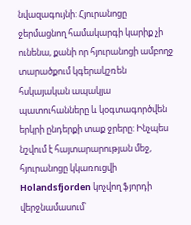նվազագույնի: Հյուրանոցը ջերմացնող համակարգի կարիք չի ունենա, քանի որ հյուրանոցի ամբողջ տարածքում կգերակշռեն հսկայական ապակյա պատուհանները և կօգտագործվեն երկրի ընդերքի տաք ջրերը: Ինչպես նշվում է հայտարարության մեջ, հյուրանոցը կկառուցվի Holandsfjorden կոչվող ֆյորդի վերջնամասում՝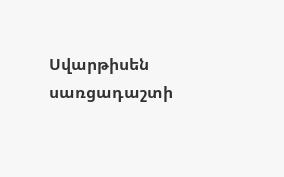Սվարթիսեն սառցադաշտի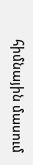հիմնային մասում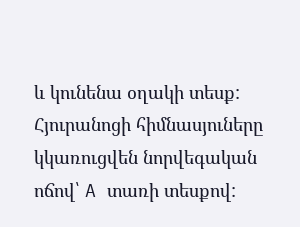և կունենա օղակի տեսք: Հյուրանոցի հիմնասյուները կկառուցվեն նորվեգական ոճով՝ A տառի տեսքով: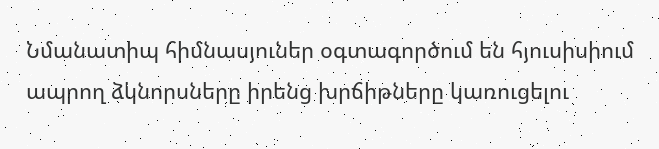Նմանատիպ հիմնասյուներ օգտագործում են հյուսիսիում ապրող ձկնորսները իրենց խրճիթները կառուցելու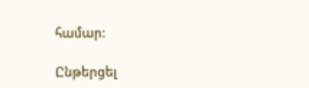համար:

Ընթերցել